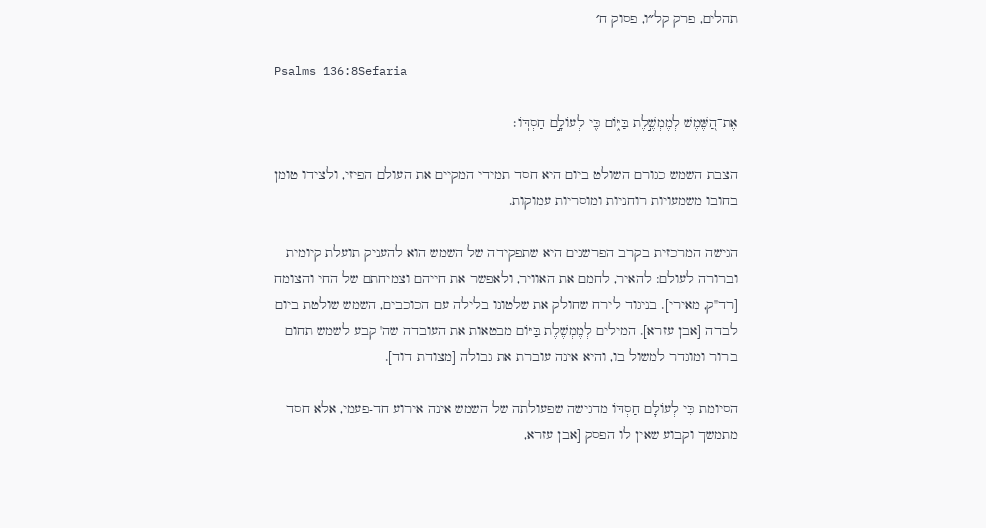תהלים, פרק קל״ו, פסוק ח׳

Psalms 136:8Sefaria

אֶת־הַ֭שֶּׁמֶשׁ לְמֶמְשֶׁ֣לֶת בַּיּ֑וֹם כִּ֖י לְעוֹלָ֣ם חַסְדּֽוֹ׃

הצבת השמש כגורם השולט ביום היא חסד תמידי המקיים את העולם הפיזי, ולצידו טומן בחובו משמעויות רוחניות ומוסריות עמוקות.

הגישה המרכזית בקרב הפרשנים היא שתפקידה של השמש הוא להעניק תועלת קיומית וברורה לעולם: להאיר, לחמם את האוויר, ולאפשר את חייהם וצמיחתם של החי והצומח [רד"ק, מאירי]. בניגוד לירח שחולק את שלטונו בלילה עם הכוכבים, השמש שולטת ביום לבדה [אבן עזרא]. המילים לְמֶמְשֶׁלֶת בַּיּוֹם מבטאות את העובדה שה' קבע לשמש תחום ברור ומוגדר למשול בו, והיא אינה עוברת את גבולה [מצודת דוד].

הסיומת כִּי לְעוֹלָם חַסְדּוֹ מדגישה שפעולתה של השמש אינה אירוע חד-פעמי, אלא חסד מתמשך וקבוע שאין לו הפסק [אבן עזרא,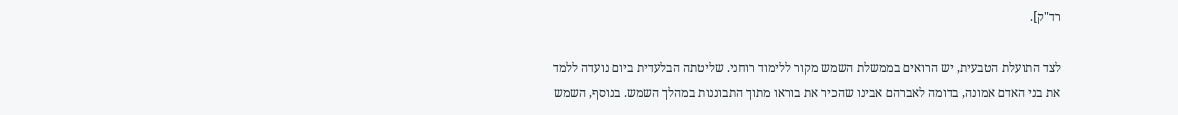רד"ק].

לצד התועלת הטבעית, יש הרואים בממשלת השמש מקור ללימוד רוחני. שליטתה הבלעדית ביום נועדה ללמד את בני האדם אמונה, בדומה לאברהם אבינו שהכיר את בוראו מתוך התבוננות במהלך השמש. בנוסף, השמש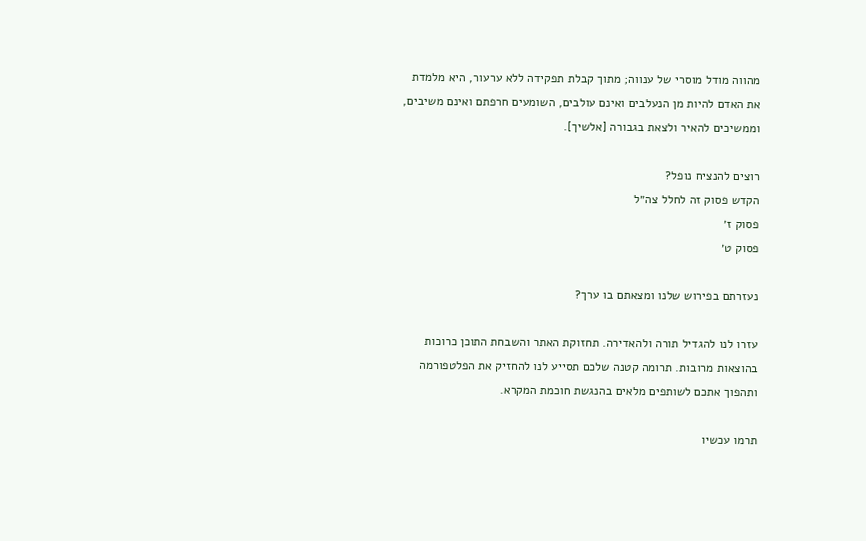מהווה מודל מוסרי של ענווה; מתוך קבלת תפקידה ללא ערעור, היא מלמדת את האדם להיות מן הנעלבים ואינם עולבים, השומעים חרפתם ואינם משיבים, וממשיכים להאיר ולצאת בגבורה [אלשיך].

רוצים להנציח נופל?
הקדש פסוק זה לחלל צה״ל
פסוק ז׳
פסוק ט׳

נעזרתם בפירוש שלנו ומצאתם בו ערך?

עזרו לנו להגדיל תורה ולהאדירה. תחזוקת האתר והשבחת התוכן כרוכות בהוצאות מרובות. תרומה קטנה שלכם תסייע לנו להחזיק את הפלטפורמה ותהפוך אתכם לשותפים מלאים בהנגשת חוכמת המקרא.

תרמו עכשיו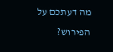מה דעתכם על הפירוש?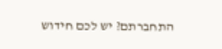התחברתם? יש לכם חידוש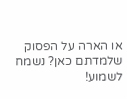או הארה על הפסוק שלמדתם כאן? נשמח לשמוע!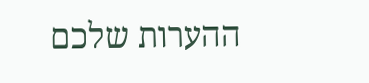ההערות שלכם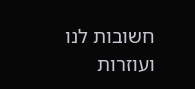חשובות לנו ועוזרות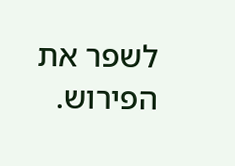לשפר את הפירוש.